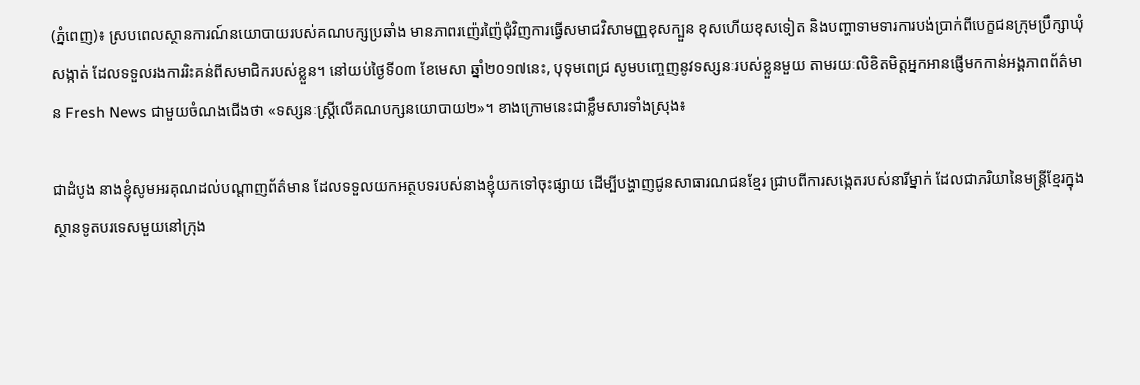(ភ្នំពេញ)៖ ស្របពេលស្ថានការណ៍នយោបាយរបស់គណបក្សប្រឆាំង មានភាពរញ៉េរញ៉ៃជុំវិញការធ្វើសមាជវិសាមញ្ញខុសក្បួន ខុសហើយខុសទៀត និងបញ្ហាទាមទារការបង់ប្រាក់ពីបេក្ខជនក្រុមប្រឹក្សាឃុំសង្កាត់ ដែលទទួលរងការរិះគន់ពីសមាជិករបស់ខ្លួន។ នៅយប់ថ្ងៃទី០៣ ខែមេសា ឆ្នាំ២០១៧នេះ, បុទុមពេជ្រ សូមបញ្ចេញនូវទស្សនៈរបស់ខ្លួនមួយ តាមរយៈលិខិតមិត្តអ្នកអានផ្ញើមកកាន់អង្គភាពព័ត៌មាន Fresh News ជាមួយចំណងជើងថា «ទស្សនៈស្រ្តីលើគណបក្សនយោបាយ២»។ ខាងក្រោមនេះជាខ្លឹមសារទាំងស្រុង៖

ជាដំបូង នាងខ្ញុំសូមអរគុណដល់បណ្តាញព័ត៌មាន ដែលទទួលយកអត្ថបទរបស់នាងខ្ញុំយកទៅចុះផ្សាយ ដើម្បីបង្ហាញជូនសាធារណជនខ្មែរ ជ្រាបពីការសង្កេតរបស់នារីម្នាក់ ដែលជាភរិយានៃមន្ត្រីខ្មែរក្នុងស្ថានទូតបរទេសមួយនៅក្រុង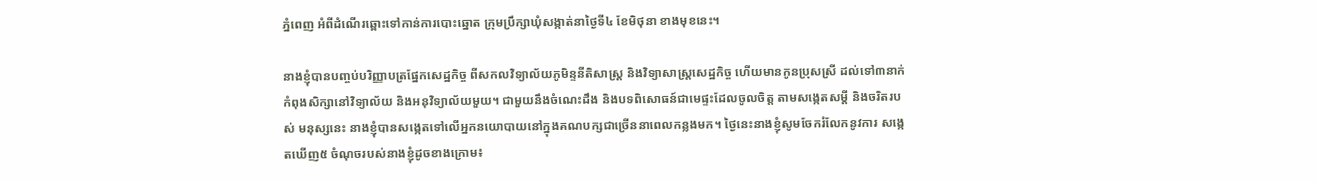ភ្នំពេញ អំពីដំណើរឆ្ពោះទៅកាន់ការបោះឆ្នោត ក្រុមប្រឹក្សាឃុំសង្កាត់នាថ្ងៃទី៤ ខែមិថុនា ខាងមុខនេះ។

នាងខ្ញុំបានបញ្ចប់បរិញ្ញាបត្រផ្នែកសេដ្ឋកិច្ច ពីសកលវិទ្យាល័យភូមិន្ទនីតិសាស្ត្រ និងវិទ្យាសាស្ត្រសេដ្ឋកិច្ច ហើយមានកូនប្រុសស្រី ដល់ទៅ៣នាក់ កំពុងសិក្សានៅវិទ្យាល័យ និងអនុវិទ្យាល័យមួយ។ ជាមួយនឹងចំណេះដឹង និងបទពិសោធន៍ជាមេផ្ទះដែលចូលចិត្ត តាមសង្កេតសម្តី និងចរិតរបស់ មនុស្សនេះ នាងខ្ញុំបានសង្កេតទៅលើអ្នកនយោបាយនៅក្នុងគណបក្សជាច្រើននាពេលកន្លងមក។ ថ្ងៃនេះនាងខ្ញុំសូមចែករំលែកនូវការ សង្កេតឃើញ៥ ចំណុចរបស់នាងខ្ញុំដូចខាងក្រោម៖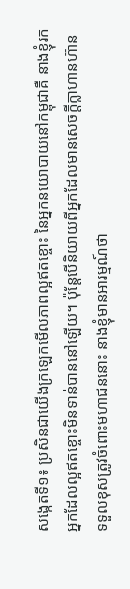សង្កេតទី១៖ ប្រសិនជាយើងក្រឡេកមើលភាពល្អឥតខ្ចោះ នៃអ្នកនយោបាយនៅកម្ពុជាគឺ នាងខ្ញុំរកអ្នកដែលល្អឥតខ្ចោះមិនទាន់បាននៅឡើយ។ ប៉ុន្តែបើនិយាយពីអ្នកដែលមានសេចក្តីក្លាហានហ៊ានទទួលខុសត្រូវចំពោះមហាជននោះ នាងខ្ញុំមានអារម្មណ៍ថា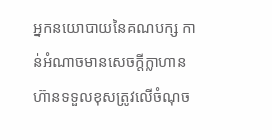អ្នកនយោបាយនៃគណបក្ស កាន់អំណាចមានសេចក្តីក្លាហានហ៊ានទទួលខុសត្រូវលើចំណុច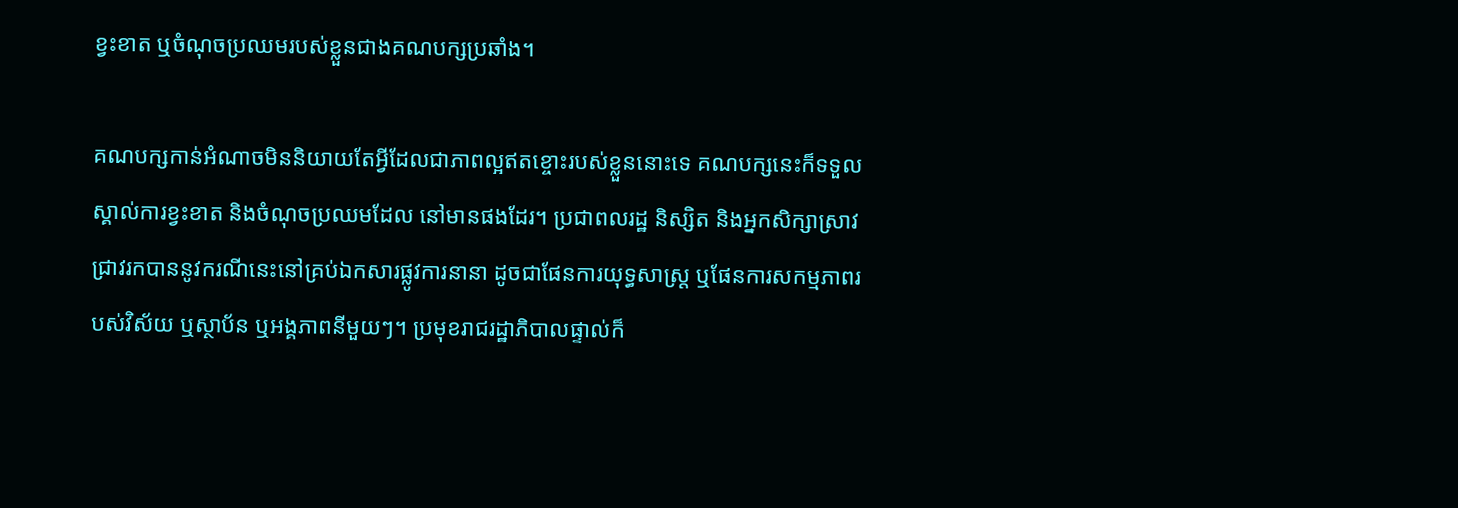ខ្វះខាត ឬចំណុចប្រឈមរបស់ខ្លួនជាងគណបក្សប្រឆាំង។

គណបក្សកាន់អំណាចមិននិយាយតែអ្វីដែលជាភាពល្អឥតខ្ចោះរបស់ខ្លួននោះទេ គណបក្សនេះក៏ទទួលស្គាល់ការខ្វះខាត និងចំណុចប្រឈមដែល នៅមានផងដែរ។ ប្រជាពលរដ្ឋ និស្សិត និងអ្នកសិក្សាស្រាវជ្រាវរកបាននូវករណីនេះនៅគ្រប់ឯកសារផ្លូវការនានា ដូចជាផែនការយុទ្ធសាស្ត្រ ឬផែនការសកម្មភាពរបស់វិស័យ ឬស្ថាប័ន ឬអង្គភាពនីមួយៗ។ ប្រមុខរាជរដ្ឋាភិបាលផ្ទាល់ក៏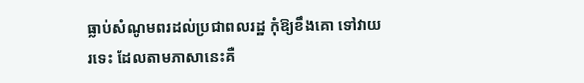ធ្លាប់សំណូមពរដល់ប្រជាពលរដ្ឋ កុំឱ្យខឹងគោ ទៅវាយរទេះ ដែលតាមភាសានេះគឺ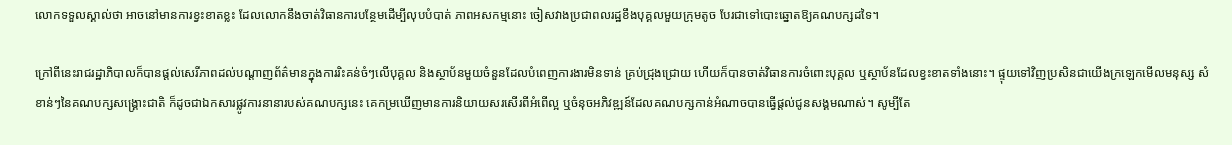លោកទទួលស្គាល់ថា អាចនៅមានការខ្វះខាតខ្លះ ដែលលោកនឹងចាត់វិធានការបន្ថែមដើម្បីលុបបំបាត់ ភាពអសកម្មនោះ ចៀសវាងប្រជាពលរដ្ឋខឹងបុគ្គលមួយក្រុមតូច បែរជាទៅបោះឆ្នោតឱ្យគណបក្សដទៃ។

ក្រៅពីនេះរាជរដ្ឋាភិបាលក៏បានផ្តល់សេរីភាពដល់បណ្តាញព័ត៌មានក្នុងការរិះគន់ចំៗលើបុគ្គល និងស្ថាប័នមួយចំនួនដែលបំពេញការងារមិនទាន់ គ្រប់ជ្រុងជ្រោយ ហើយក៏បានចាត់វិធានការចំពោះបុគ្គល ឬស្ថាប័នដែលខ្វះខាតទាំងនោះ។ ផ្ទុយទៅវិញប្រសិនជាយើងក្រឡេកមើលមនុស្ស សំខាន់ៗនៃគណបក្សសង្រ្គោះជាតិ ក៏ដូចជាឯកសារផ្លូវការនានារបស់គណបក្សនេះ គេកម្រឃើញមានការនិយាយសរសើរពីអំពើល្អ ឬចំនុចអភិវឌ្ឍន៍ដែលគណបក្សកាន់អំណាចបានធ្វើផ្តល់ជូនសង្គមណាស់។ សូម្បីតែ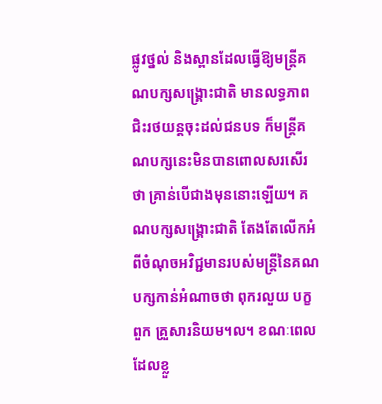ផ្លូវថ្នល់ និងស្ពានដែលធ្វើឱ្យមន្ត្រីគណបក្សសង្រ្គោះជាតិ មានលទ្ធភាពជិះរថយន្តចុះដល់ជនបទ ក៏មន្ត្រីគណបក្សនេះមិនបានពោលសរសើរថា គ្រាន់បើជាងមុននោះឡើយ។ គណបក្សសង្រ្គោះជាតិ តែងតែលើកអំពីចំណុចអវិជ្ជមានរបស់មន្ត្រីនៃគណបក្សកាន់អំណាចថា ពុករលួយ បក្ខពួក គ្រួសារនិយម។ល។ ខណៈពេលដែលខ្លួ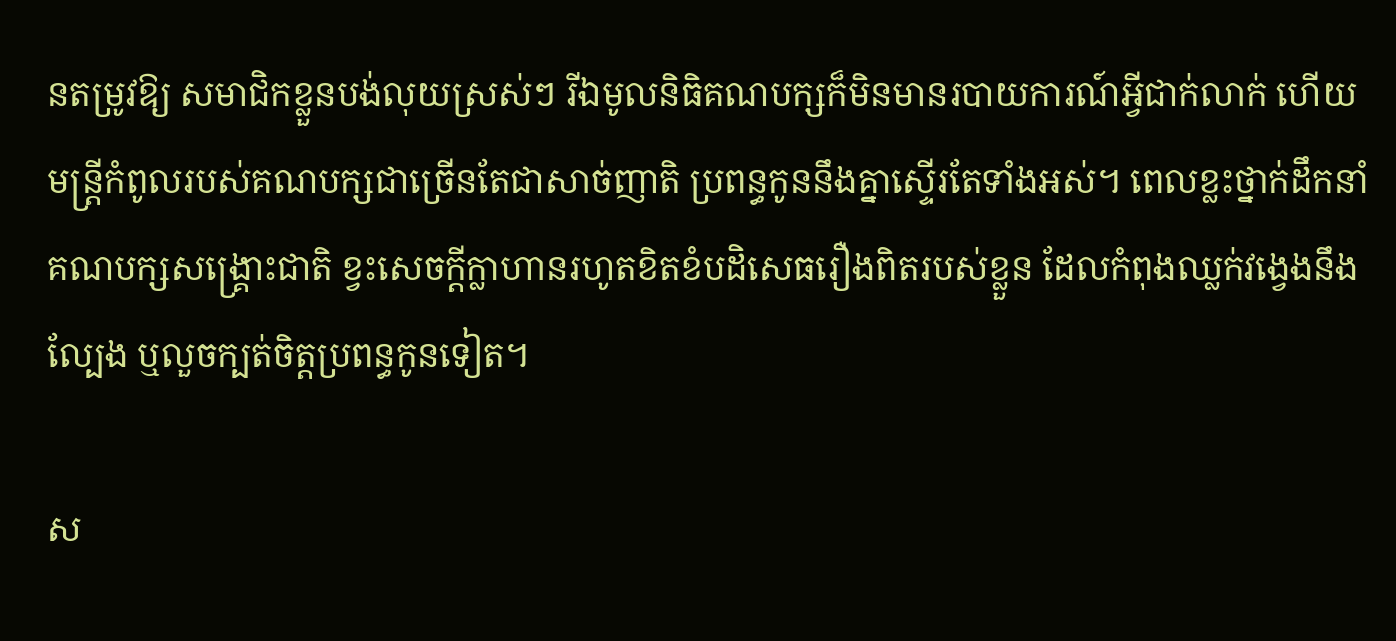នតម្រូវឱ្យ សមាជិកខ្លួនបង់លុយស្រស់ៗ រីឯមូលនិធិគណបក្សក៏មិនមានរបាយការណ៍អ្វីជាក់លាក់ ហើយមន្ត្រីកំពូលរបស់គណបក្សជាច្រើនតែជាសាច់ញាតិ ប្រពន្ធកូននឹងគ្នាស្ទើរតែទាំងអស់។ ពេលខ្លះថ្នាក់ដឹកនាំគណបក្សសង្រ្គោះជាតិ ខ្វះសេចក្តីក្លាហានរហូតខិតខំបដិសេធរឿងពិតរបស់ខ្លួន ដែលកំពុងឈ្លក់វង្វេងនឹងល្បែង ឬលួចក្បត់ចិត្តប្រពន្ធកូនទៀត។

ស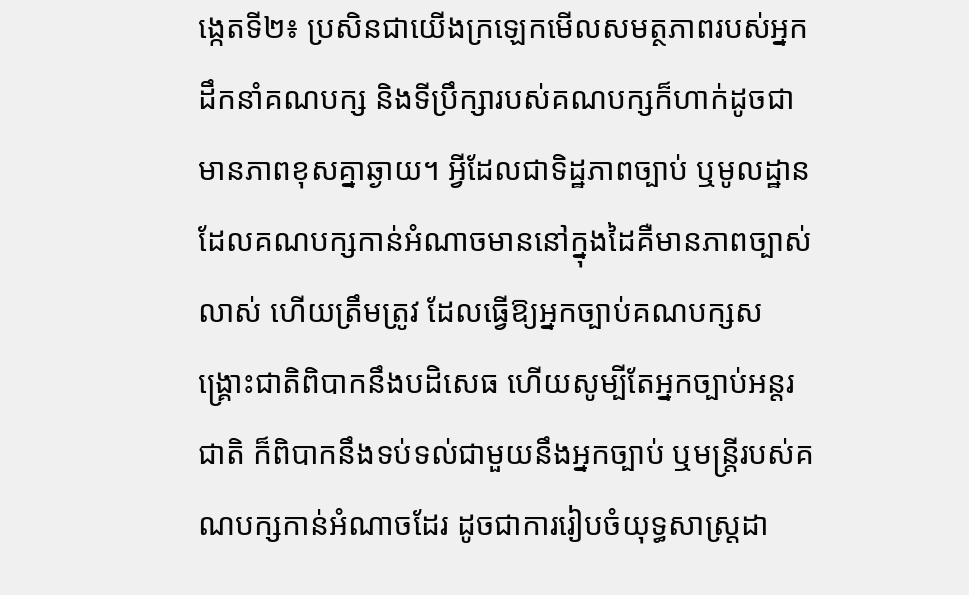ង្កេតទី២៖ ប្រសិនជាយើងក្រឡេកមើលសមត្ថភាពរបស់អ្នកដឹកនាំគណបក្ស និងទីប្រឹក្សារបស់គណបក្សក៏ហាក់ដូចជា មានភាពខុសគ្នាឆ្ងាយ។ អ្វីដែលជាទិដ្ឋភាពច្បាប់ ឬមូលដ្ឋានដែលគណបក្សកាន់អំណាចមាននៅក្នុងដៃគឺមានភាពច្បាស់លាស់ ហើយត្រឹមត្រូវ ដែលធ្វើឱ្យអ្នកច្បាប់គណបក្សសង្រ្គោះជាតិពិបាកនឹងបដិសេធ ហើយសូម្បីតែអ្នកច្បាប់អន្តរជាតិ ក៏ពិបាកនឹងទប់ទល់ជាមួយនឹងអ្នកច្បាប់ ឬមន្ត្រីរបស់គណបក្សកាន់អំណាចដែរ ដូចជាការរៀបចំយុទ្ធសាស្ត្រដា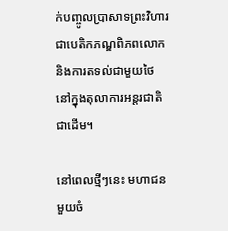ក់បញ្ចូលប្រាសាទព្រះវិហារជាបេតិកភណ្ឌពិភពលោក និងការតទល់ជាមួយថៃ នៅក្នុងតុលាការអន្តរជាតិជាដើម។

នៅពេលថ្មីៗនេះ មហាជនមួយចំ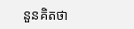នួនគិតថា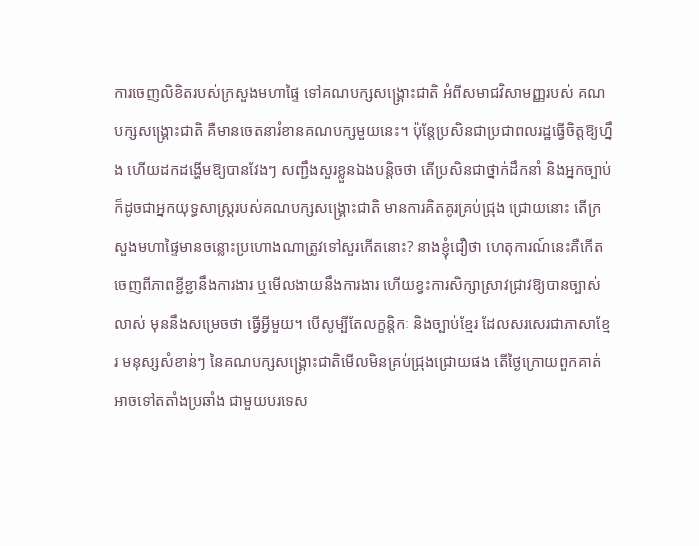ការចេញលិខិតរបស់ក្រសួងមហាផ្ទៃ ទៅគណបក្សសង្រ្គោះជាតិ អំពីសមាជវិសាមញ្ញរបស់ គណបក្សសង្រ្គោះជាតិ គឺមានចេតនារំខានគណបក្សមួយនេះ។ ប៉ុន្តែប្រសិនជាប្រជាពលរដ្ឋធ្វើចិត្តឱ្យហ្នឹង ហើយដកដង្ហើមឱ្យបានវែងៗ សញ្ជឹងសួរខ្លួនឯងបន្តិចថា តើប្រសិនជាថ្នាក់ដឹកនាំ និងអ្នកច្បាប់ ក៏ដូចជាអ្នកយុទ្ធសាស្ត្ររបស់គណបក្សសង្រ្គោះជាតិ មានការគិតគូរគ្រប់ជ្រុង ជ្រោយនោះ តើក្រសួងមហាផ្ទៃមានចន្លោះប្រហោងណាត្រូវទៅសួរកើតនោះ? នាងខ្ញុំជឿថា ហេតុការណ៍នេះគឺកើតចេញពីភាពខ្ជីខ្ជានឹងការងារ ឬមើលងាយនឹងការងារ ហើយខ្វះការសិក្សាស្រាវជ្រាវឱ្យបានច្បាស់លាស់ មុននឹងសម្រេចថា ធ្វើអ្វីមួយ។ បើសូម្បីតែលក្ខន្តិកៈ និងច្បាប់ខ្មែរ ដែលសរសេរជាភាសាខ្មែរ មនុស្សសំខាន់ៗ នៃគណបក្សសង្រ្គោះជាតិមើលមិនគ្រប់ជ្រុងជ្រោយផង តើថៃ្ងក្រោយពួកគាត់អាចទៅតតាំងប្រឆាំង ជាមួយបរទេស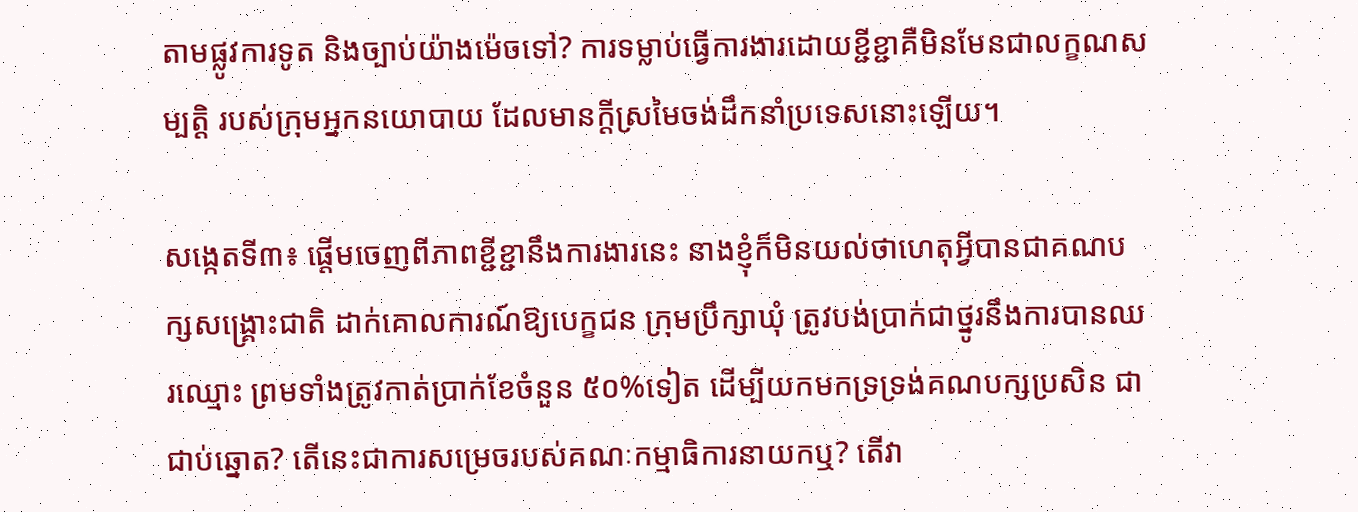តាមផ្លូវការទូត និងច្បាប់យ៉ាងម៉េចទៅ? ការទម្លាប់ធ្វើការងារដោយខ្ជីខ្ជាគឺមិនមែនជាលក្ខណសម្បត្តិ របស់ក្រុមអ្នកនយោបាយ ដែលមានក្តីស្រមៃចង់ដឹកនាំប្រទេសនោះឡើយ។

សង្កេតទី៣៖ ផ្តើមចេញពីភាពខ្ជីខ្ជានឹងការងារនេះ នាងខ្ញុំក៏មិនយល់ថាហេតុអ្វីបានជាគណបក្សសង្រ្គោះជាតិ ដាក់គោលការណ៍ឱ្យបេក្ខជន ក្រុមប្រឹក្សាឃុំ ត្រូវបង់ប្រាក់ជាថ្នូរនឹងការបានឈរឈ្មោះ ព្រមទាំងត្រូវកាត់ប្រាក់ខែចំនួន ៥០%ទៀត ដើម្បីយកមកទ្រទ្រង់គណបក្សប្រសិន ជាជាប់ឆ្នោត? តើនេះជាការសម្រេចរបស់គណៈកម្មាធិការនាយកឬ? តើវា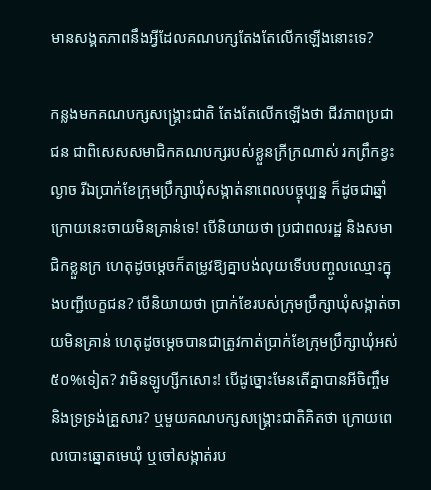មានសង្គតភាពនឹងអ្វីដែលគណបក្សតែងតែលើកឡើងនោះទេ?

កន្លងមកគណបក្សសង្រ្គោះជាតិ តែងតែលើកឡើងថា ជីវភាពប្រជាជន ជាពិសេសសមាជិកគណបក្សរបស់ខ្លួនក្រីក្រណាស់ រកព្រឹកខ្វះល្ងាច រីឯប្រាក់ខែក្រុមប្រឹក្សាឃុំសង្កាត់នាពេលបច្ចុប្បន្ន ក៏ដូចជាឆ្នាំក្រោយនេះចាយមិនគ្រាន់ទេ! បើនិយាយថា ប្រជាពលរដ្ឋ និងសមាជិកខ្លួនក្រ ហេតុដូចម្តេចក៏តម្រូវឱ្យគ្នាបង់លុយទើបបញ្ចូលឈ្មោះក្នុងបញ្ជីបេក្ខជន? បើនិយាយថា ប្រាក់ខែរបស់ក្រុមប្រឹក្សាឃុំសង្កាត់ចាយមិនគ្រាន់ ហេតុដូចម្តេចបានជាត្រូវកាត់ប្រាក់ខែក្រុមប្រឹក្សាឃុំអស់៥០%ទៀត? វាមិនឡូហ្សីកសោះ! បើដូច្នោះមែនតើគ្នាបានអីចិញ្ចឹម និងទ្រទ្រង់គ្រួសារ? ឬមួយគណបក្សសង្រ្គោះជាតិគិតថា ក្រោយពេលបោះឆ្នោតមេឃុំ ឬចៅសង្កាត់រប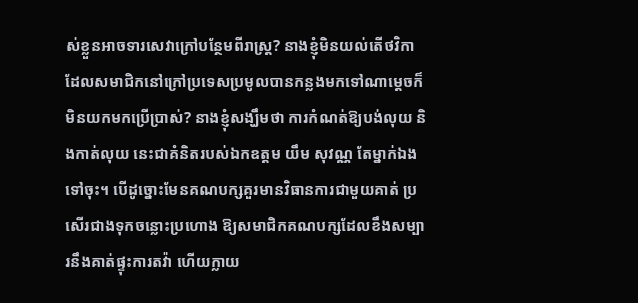ស់ខ្លួនអាចទារសេវាក្រៅបន្ថែមពីរាស្រ្ត? នាងខ្ញុំមិនយល់តើថវិកា ដែលសមាជិកនៅក្រៅប្រទេសប្រមូលបានកន្លងមកទៅណាម្តេចក៏មិនយកមកប្រើប្រាស់? នាងខ្ញុំសង្ឃឹមថា ការកំណត់ឱ្យបង់លុយ និងកាត់លុយ នេះជាគំនិតរបស់ឯកឧត្តម យឹម សុវណ្ណ តែម្នាក់ឯងទៅចុះ។ បើដូច្នោះមែនគណបក្សគួរមានវិធានការជាមួយគាត់ ប្រសើរជាងទុកចន្លោះប្រហោង ឱ្យសមាជិកគណបក្សដែលខឹងសម្បារនឹងគាត់ផ្ទុះការតវ៉ា ហើយក្លាយ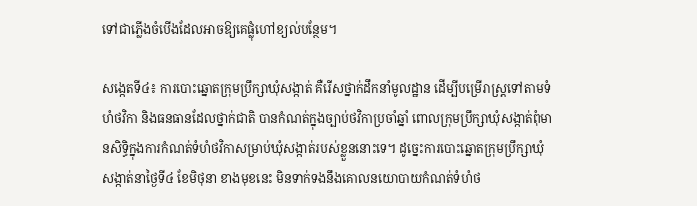ទៅជាភ្លើងចំបើងដែលអាចឱ្យគេផ្លុំហៅខ្យល់បន្ថែម។

សង្កេតទី៤៖ ការបោះឆ្នោតក្រុមប្រឹក្សាឃុំសង្កាត់ គឺរើសថ្នាក់ដឹកនាំមូលដ្ឋាន ដើម្បីបម្រើរាស្ត្រទៅតាមទំហំថវិកា និងធនធានដែលថ្នាក់ជាតិ បានកំណត់ក្នុងច្បាប់ថវិកាប្រចាំឆ្នាំ ពោលក្រុមប្រឹក្សាឃុំសង្កាត់ពុំមានសិទ្ធិក្នុងការកំណត់ទំហំថវិកាសម្រាប់ឃុំសង្កាត់របស់ខ្លួននោះទេ។ ដូច្នេះការបោះឆ្នោតក្រុមប្រឹក្សាឃុំសង្កាត់នាថ្ងៃទី៤ ខែមិថុនា ខាងមុខនេះ មិនទាក់ទងនឹងគោលនយោបាយកំណត់ទំហំថ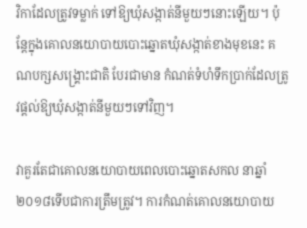វិកាដែលត្រូវទម្លាក់ ទៅឱ្យឃុំសង្កាត់នីមួយៗនោះឡើយ។ ប៉ុន្តែក្នុងគោលនយោបាយបោះឆ្នោតឃុំសង្កាត់ខាងមុខនេះ គណបក្សសង្រ្គោះជាតិ បែរជាមាន កំណត់ទំហំទឹកប្រាក់ដែលត្រូវផ្តល់ឱ្យឃុំសង្កាត់នីមួយៗទៅវិញ។

វាគួរតែជាគោលនយោបាយពេលបោះឆ្នោតសកល នាឆ្នាំ២០១៨ទើបជាការត្រឹមត្រូវ។ ការកំណត់គោលនយោបាយ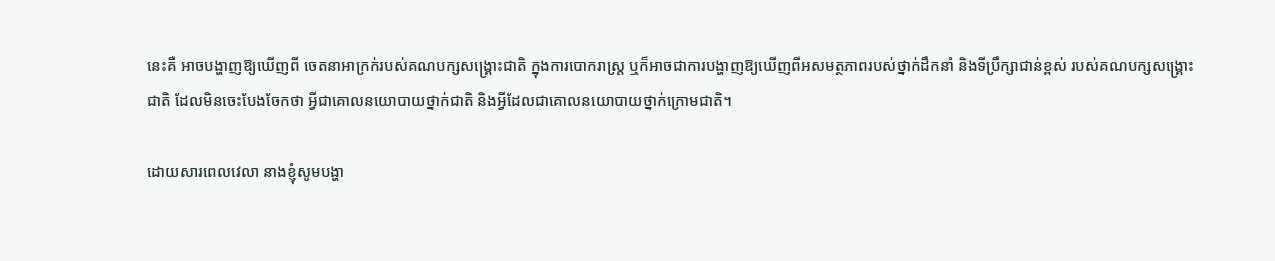នេះគឺ អាចបង្ហាញឱ្យឃើញពី ចេតនាអាក្រក់របស់គណបក្សសង្រ្គោះជាតិ ក្នុងការបោករាស្ត្រ ឬក៏អាចជាការបង្ហាញឱ្យឃើញពីអសមត្ថភាពរបស់ថ្នាក់ដឹកនាំ និងទីប្រឹក្សាជាន់ខ្ពស់ របស់គណបក្សសង្រ្គោះជាតិ ដែលមិនចេះបែងចែកថា អ្វីជាគោលនយោបាយថ្នាក់ជាតិ និងអ្វីដែលជាគោលនយោបាយថ្នាក់ក្រោមជាតិ។

ដោយសារពេលវេលា នាងខ្ញុំសូមបង្ហា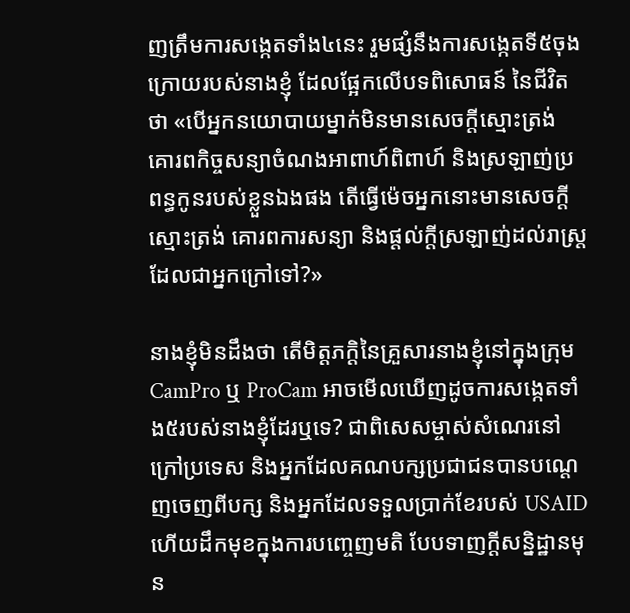ញត្រឹមការសង្កេតទាំង៤នេះ រួមផ្សំនឹងការសង្កេតទី៥ចុងក្រោយរបស់នាងខ្ញុំ ដែលផ្អែកលើបទពិសោធន៍ នៃជីវិតថា «បើអ្នកនយោបាយម្នាក់មិនមានសេចក្តីស្មោះត្រង់ គោរពកិច្ចសន្យាចំណងអាពាហ៍ពិពាហ៍ និងស្រឡាញ់ប្រពន្ធកូនរបស់ខ្លួនឯងផង តើធ្វើម៉េចអ្នកនោះមានសេចក្តីស្មោះត្រង់ គោរពការសន្យា និងផ្តល់ក្តីស្រឡាញ់ដល់រាស្ត្រដែលជាអ្នកក្រៅទៅ?»

នាងខ្ញុំមិនដឹងថា តើមិត្តភក្តិនៃគ្រួសារនាងខ្ញុំនៅក្នុងក្រុម CamPro ឬ ProCam អាចមើលឃើញដូចការសង្កេតទាំង៥របស់នាងខ្ញុំដែរឬទេ? ជាពិសេសម្ចាស់សំណេរនៅក្រៅប្រទេស និងអ្នកដែលគណបក្សប្រជាជនបានបណ្តេញចេញពីបក្ស និងអ្នកដែលទទួលប្រាក់ខែរបស់ USAID ហើយដឹកមុខក្នុងការបញ្ចេញមតិ បែបទាញក្តីសន្និដ្ឋានមុន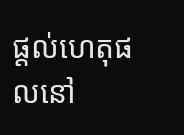ផ្តល់ហេតុផលនៅ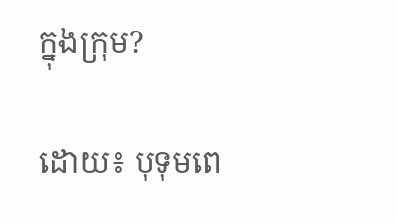ក្នុងក្រុម?

ដោយ៖ បុទុមពេ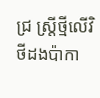ជ្រ ស្រ្តីថ្មីលើវិថីដងប៉ាកា